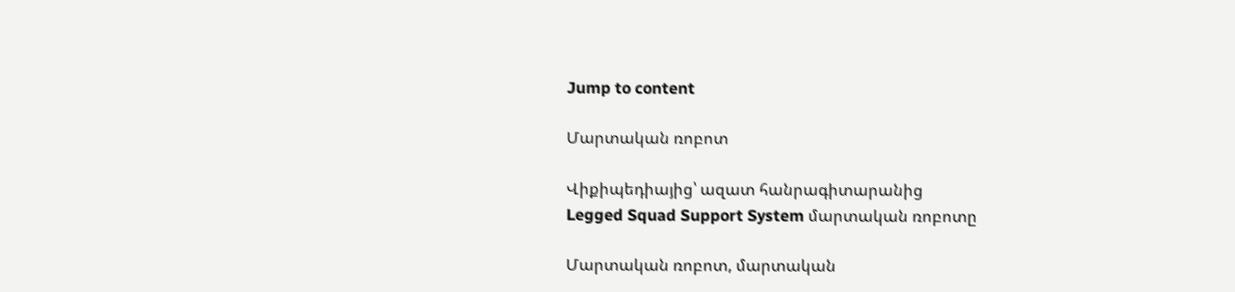Jump to content

Մարտական ռոբոտ

Վիքիպեդիայից՝ ազատ հանրագիտարանից
Legged Squad Support System մարտական ռոբոտը

Մարտական ռոբոտ, մարտական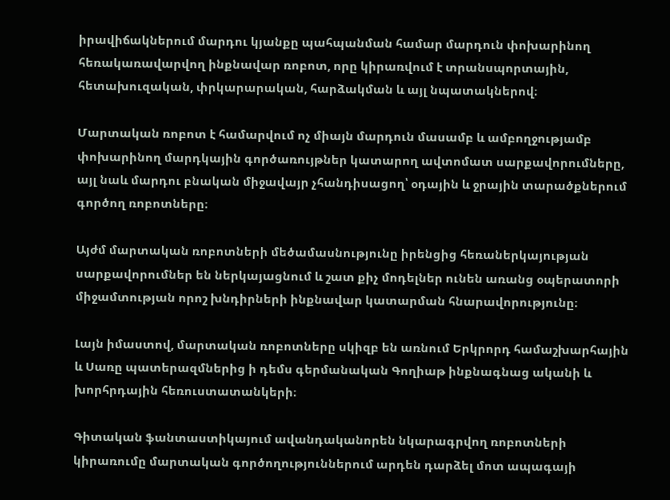իրավիճակներում մարդու կյանքը պահպանման համար մարդուն փոխարինող հեռակառավարվող ինքնավար ռոբոտ, որը կիրառվում է տրանսպորտային, հետախուզական, փրկարարական, հարձակման և այլ նպատակներով։

Մարտական ռոբոտ է համարվում ոչ միայն մարդուն մասամբ և ամբողջությամբ փոխարինող մարդկային գործառույթներ կատարող ավտոմատ սարքավորումները, այլ նաև մարդու բնական միջավայր չհանդիսացող՝ օդային և ջրային տարածքներում գործող ռոբոտները։

Այժմ մարտական ռոբոտների մեծամասնությունը իրենցից հեռաներկայության սարքավորումներ են ներկայացնում և շատ քիչ մոդելներ ունեն առանց օպերատորի միջամտության որոշ խնդիրների ինքնավար կատարման հնարավորությունը։

Լայն իմաստով, մարտական ռոբոտները սկիզբ են առնում Երկրորդ համաշխարհային և Սառը պատերազմներից ի դեմս գերմանական Գողիաթ ինքնագնաց ականի և խորհրդային հեռուստատանկերի։

Գիտական ֆանտաստիկայում ավանդականորեն նկարագրվող ռոբոտների կիրառումը մարտական գործողություններում արդեն դարձել մոտ ապագայի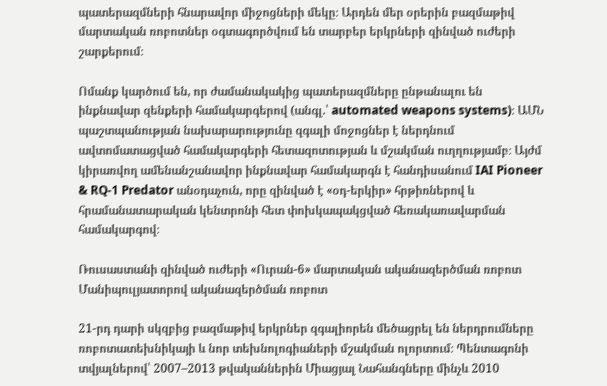պատերազմների հնարավոր միջոցների մեկը։ Արդեն մեր օրերին բազմաթիվ մարտական ռոբոտներ օգտագործվում են տարբեր երկրների զինված ուժերի շարքերում։

Ոմանք կարծում են, որ ժամանակակից պատերազմները ընթանալու են ինքնավար զենքերի համակարգերով (անգլ.՝ automated weapons systems)։ ԱՄՆ պաշտպանության նախարարությունը զգալի մոջոցներ է ներդնում ավտոմատացված համակարգերի հետազոտության և մշակման ուղղությամբ։ Այժմ կիրառվող ամենանշանավոր ինքնավար համակարգն է հանդիսանում IAI Pioneer & RQ-1 Predator անօդաչուն, որը զինված է «օդ-երկիր» հրթիռներով և հրամանատարական կենտրոնի հետ փոխկապակցված հեռակառավարման համակարգով։

Ռուսաստանի զինված ուժերի «Ուրան-6» մարտական ականազերծման ռոբոտ
Մանիպուլյատորով ականազերծման ռոբոտ

21-րդ դարի սկզբից բազմաթիվ երկրներ զգալիորեն մեծացրել են ներդրումները ռոբոտատեխնիկայի և նոր տեխնոլոգիաների մշակման ոլորտում։ Պենտագոնի տվյալներով՝ 2007–2013 թվականներին Միացյալ Նահանգները մինչև 2010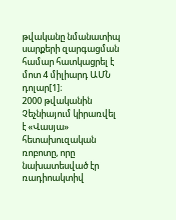թվականը նմանատիպ սարքերի զարգացման համար հատկացրել է մոտ 4 միլիարդ ԱՄՆ դոլար[1]։
2000 թվականին Չեչնիայում կիրառվել է «Վասյա» հետախուզական ռոբոտը, որը նախատեսված էր ռադիոակտիվ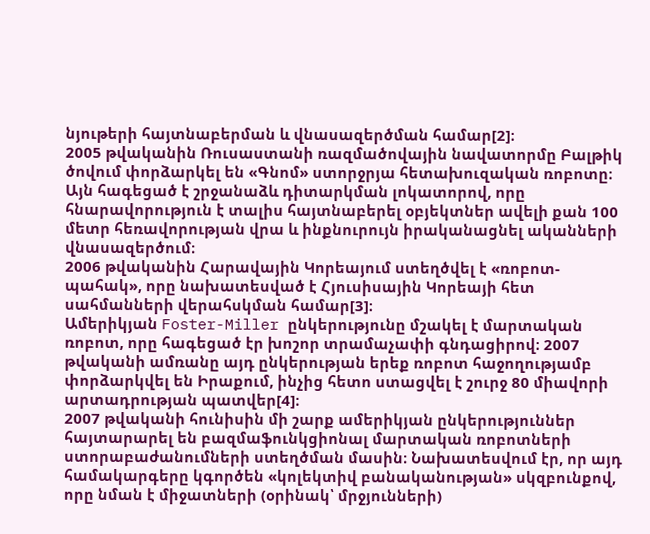նյութերի հայտնաբերման և վնասազերծման համար[2]։
2005 թվականին Ռուսաստանի ռազմածովային նավատորմը Բալթիկ ծովում փորձարկել են «Գնոմ» ստորջրյա հետախուզական ռոբոտը։ Այն հագեցած է շրջանաձև դիտարկման լոկատորով, որը հնարավորություն է տալիս հայտնաբերել օբյեկտներ ավելի քան 100 մետր հեռավորության վրա և ինքնուրույն իրականացնել ականների վնասազերծում։
2006 թվականին Հարավային Կորեայում ստեղծվել է «ռոբոտ-պահակ», որը նախատեսված է Հյուսիսային Կորեայի հետ սահմանների վերահսկման համար[3]։
Ամերիկյան Foster-Miller ընկերությունը մշակել է մարտական ռոբոտ, որը հագեցած էր խոշոր տրամաչափի գնդացիրով։ 2007 թվականի ամռանը այդ ընկերության երեք ռոբոտ հաջողությամբ փորձարկվել են Իրաքում, ինչից հետո ստացվել է շուրջ 80 միավորի արտադրության պատվեր[4]։
2007 թվականի հունիսին մի շարք ամերիկյան ընկերություններ հայտարարել են բազմաֆունկցիոնալ մարտական ռոբոտների ստորաբաժանումների ստեղծման մասին։ Նախատեսվում էր, որ այդ համակարգերը կգործեն «կոլեկտիվ բանականության» սկզբունքով, որը նման է միջատների (օրինակ՝ մրջյունների)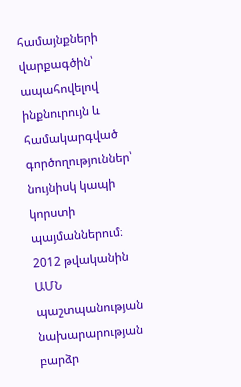համայնքների վարքագծին՝ ապահովելով ինքնուրույն և համակարգված գործողություններ՝ նույնիսկ կապի կորստի պայմաններում։
2012 թվականին ԱՄՆ պաշտպանության նախարարության բարձր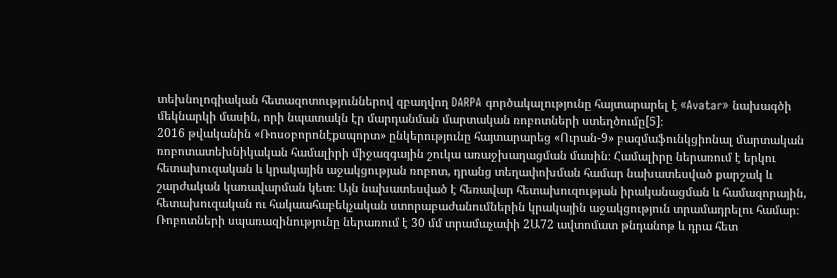տեխնոլոգիական հետազոտություններով զբաղվող DARPA գործակալությունը հայտարարել է «Avatar» նախագծի մեկնարկի մասին, որի նպատակն էր մարդանման մարտական ռոբոտների ստեղծումը[5]։
2016 թվականին «Ռոսօբորոնէքսպորտ» ընկերությունը հայտարարեց «Ուրան-9» բազմաֆունկցիոնալ մարտական ռոբոտատեխնիկական համալիրի միջազգային շուկա առաջխաղացման մասին։ Համալիրը ներառում է երկու հետախուզական և կրակային աջակցության ռոբոտ, դրանց տեղափոխման համար նախատեսված քարշակ և շարժական կառավարման կետ։ Այն նախատեսված է հեռավար հետախուզության իրականացման և համազորային, հետախուզական ու հակաահաբեկչական ստորաբաժանումներին կրակային աջակցություն տրամադրելու համար։ Ռոբոտների սպառազինությունը ներառում է 30 մմ տրամաչափի 2Ա72 ավտոմատ թնդանոթ և դրա հետ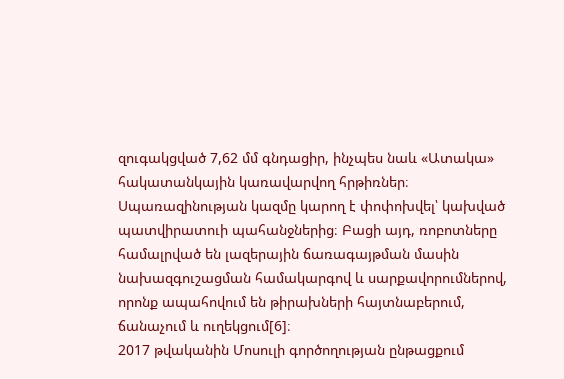զուգակցված 7,62 մմ գնդացիր, ինչպես նաև «Ատակա» հակատանկային կառավարվող հրթիռներ։ Սպառազինության կազմը կարող է փոփոխվել՝ կախված պատվիրատուի պահանջներից։ Բացի այդ, ռոբոտները համալրված են լազերային ճառագայթման մասին նախազգուշացման համակարգով և սարքավորումներով, որոնք ապահովում են թիրախների հայտնաբերում, ճանաչում և ուղեկցում[6]։
2017 թվականին Մոսուլի գործողության ընթացքում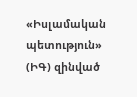«Իսլամական պետություն» (ԻԳ) զինված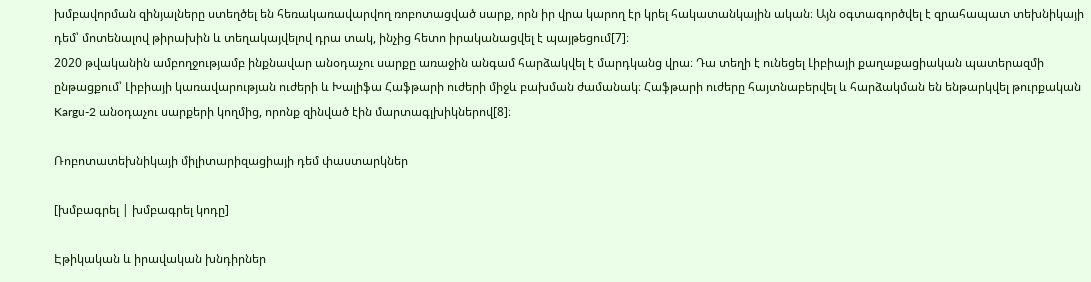խմբավորման զինյալները ստեղծել են հեռակառավարվող ռոբոտացված սարք, որն իր վրա կարող էր կրել հակատանկային ական։ Այն օգտագործվել է զրահապատ տեխնիկայի դեմ՝ մոտենալով թիրախին և տեղակայվելով դրա տակ, ինչից հետո իրականացվել է պայթեցում[7]։
2020 թվականին ամբողջությամբ ինքնավար անօդաչու սարքը առաջին անգամ հարձակվել է մարդկանց վրա։ Դա տեղի է ունեցել Լիբիայի քաղաքացիական պատերազմի ընթացքում՝ Լիբիայի կառավարության ուժերի և Խալիֆա Հաֆթարի ուժերի միջև բախման ժամանակ։ Հաֆթարի ուժերը հայտնաբերվել և հարձակման են ենթարկվել թուրքական Kargu-2 անօդաչու սարքերի կողմից, որոնք զինված էին մարտագլխիկներով[8]։

Ռոբոտատեխնիկայի միլիտարիզացիայի դեմ փաստարկներ

[խմբագրել | խմբագրել կոդը]

Էթիկական և իրավական խնդիրներ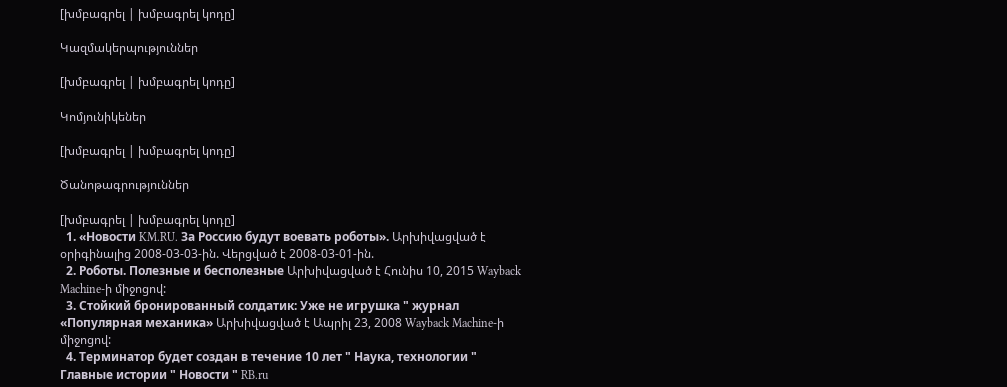[խմբագրել | խմբագրել կոդը]

Կազմակերպություններ

[խմբագրել | խմբագրել կոդը]

Կոմյունիկեներ

[խմբագրել | խմբագրել կոդը]

Ծանոթագրություններ

[խմբագրել | խմբագրել կոդը]
  1. «Новости KM.RU. За Россию будут воевать роботы». Արխիվացված է օրիգինալից 2008-03-03-ին. Վերցված է 2008-03-01-ին.
  2. Роботы. Полезные и бесполезные Արխիվացված է Հունիս 10, 2015 Wayback Machine-ի միջոցով:
  3. Стойкий бронированный солдатик: Уже не игрушка " журнал «Популярная механика» Արխիվացված է Ապրիլ 23, 2008 Wayback Machine-ի միջոցով:
  4. Терминатор будет создан в течение 10 лет " Наука, технологии " Главные истории " Новости " RB.ru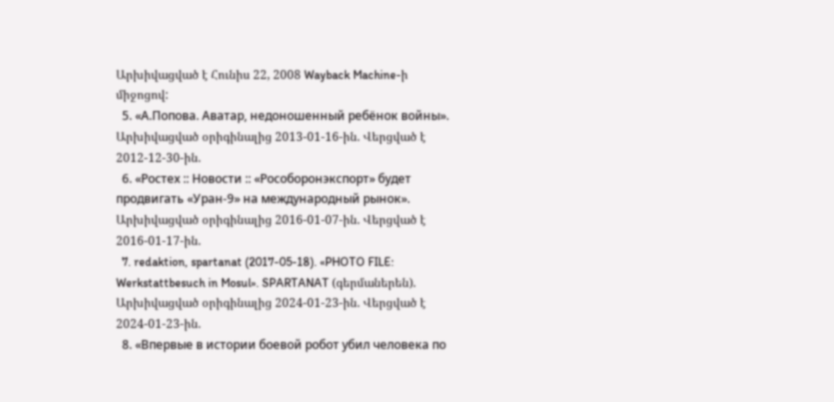Արխիվացված է Հունիս 22, 2008 Wayback Machine-ի միջոցով:
  5. «А.Попова. Аватар, недоношенный ребёнок войны». Արխիվացված օրիգինալից 2013-01-16-ին. Վերցված է 2012-12-30-ին.
  6. «Ростех :: Новости :: «Рособоронэкспорт» будет продвигать «Уран-9» на международный рынок». Արխիվացված օրիգինալից 2016-01-07-ին. Վերցված է 2016-01-17-ին.
  7. redaktion, spartanat (2017-05-18). «PHOTO FILE: Werkstattbesuch in Mosul». SPARTANAT (գերմաներեն). Արխիվացված օրիգինալից 2024-01-23-ին. Վերցված է 2024-01-23-ին.
  8. «Впервые в истории боевой робот убил человека по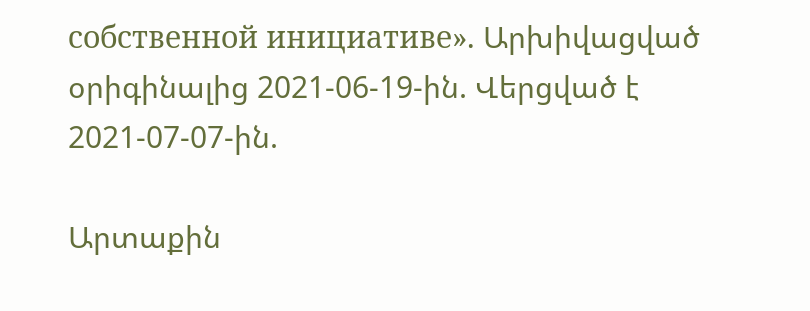собственной инициативе». Արխիվացված օրիգինալից 2021-06-19-ին. Վերցված է 2021-07-07-ին.

Արտաքին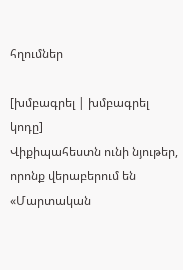հղումներ

[խմբագրել | խմբագրել կոդը]
Վիքիպահեստն ունի նյութեր, որոնք վերաբերում են «Մարտական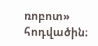ռոբոտ» հոդվածին։